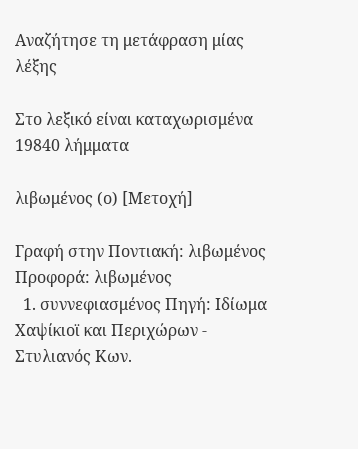Αναζήτησε τη μετάφραση μίας λέξης

Στο λεξικό είναι καταχωρισμένα 19840 λήμματα

λιβωμένος (ο) [Μετοχή]

Γραφή στην Ποντιακή: λιβωμένος Προφορά: λιβωμένος
  1. συννεφιασμένος Πηγή: Ιδίωμα Χαψίκιοϊ και Περιχώρων - Στυλιανός Κων.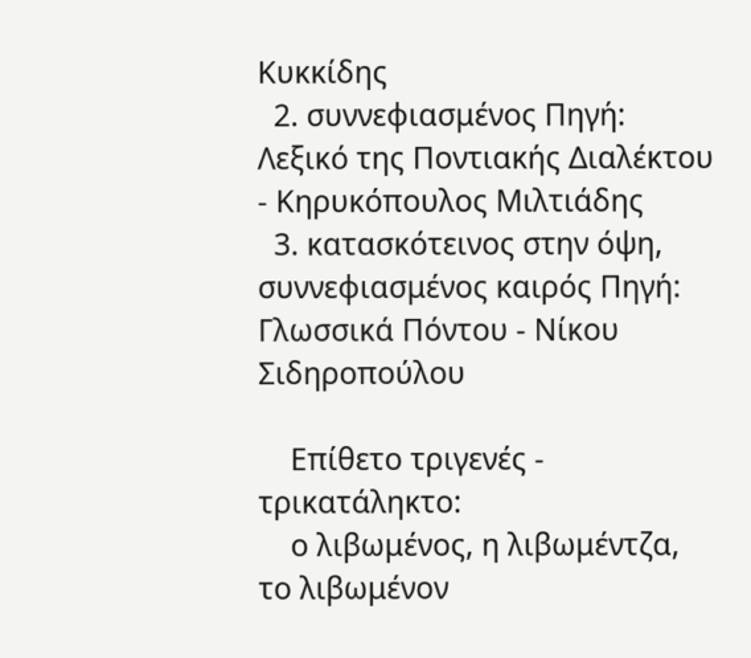Κυκκίδης
  2. συννεφιασμένος Πηγή: Λεξικό της Ποντιακής Διαλέκτου - Κηρυκόπουλος Μιλτιάδης
  3. κατασκότεινος στην όψη, συννεφιασμένος καιρός Πηγή: Γλωσσικά Πόντου - Νίκου Σιδηροπούλου

    Επίθετο τριγενές - τρικατάληκτο:
    ο λιβωμένος, η λιβωμέντζα, το λιβωμένον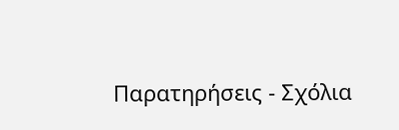Παρατηρήσεις - Σχόλια